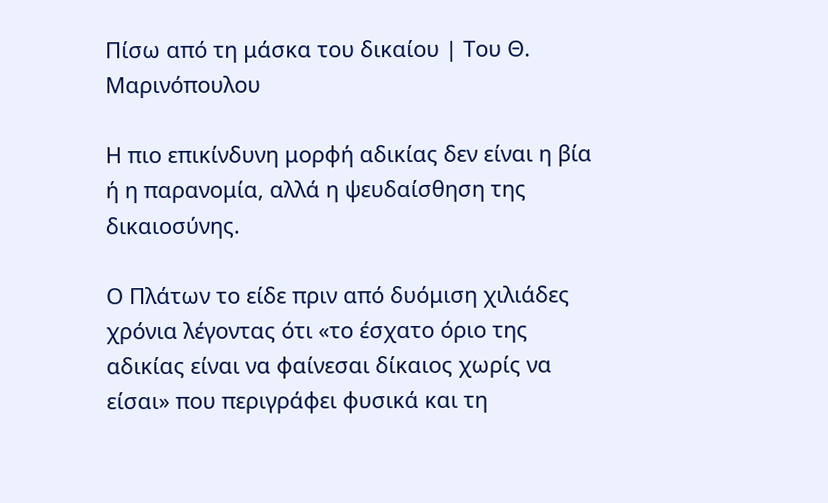Πίσω από τη μάσκα του δικαίου | Του Θ. Μαρινόπουλου

Η πιο επικίνδυνη μορφή αδικίας δεν είναι η βία ή η παρανομία, αλλά η ψευδαίσθηση της δικαιοσύνης.

Ο Πλάτων το είδε πριν από δυόμιση χιλιάδες χρόνια λέγοντας ότι «το έσχατο όριο της αδικίας είναι να φαίνεσαι δίκαιος χωρίς να είσαι» που περιγράφει φυσικά και τη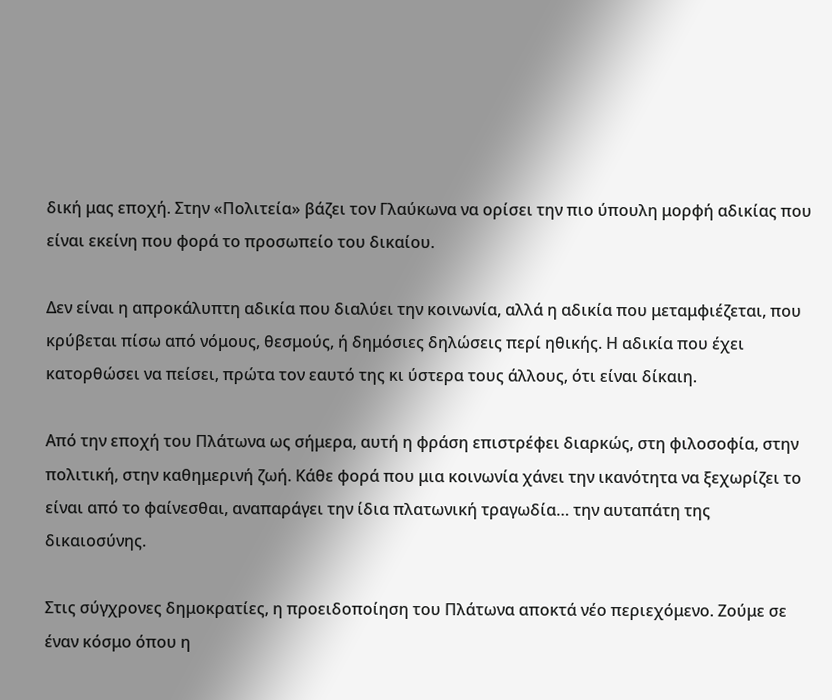δική μας εποχή. Στην «Πολιτεία» βάζει τον Γλαύκωνα να ορίσει την πιο ύπουλη μορφή αδικίας που είναι εκείνη που φορά το προσωπείο του δικαίου.

Δεν είναι η απροκάλυπτη αδικία που διαλύει την κοινωνία, αλλά η αδικία που μεταμφιέζεται, που κρύβεται πίσω από νόμους, θεσμούς, ή δημόσιες δηλώσεις περί ηθικής. Η αδικία που έχει κατορθώσει να πείσει, πρώτα τον εαυτό της κι ύστερα τους άλλους, ότι είναι δίκαιη.

Από την εποχή του Πλάτωνα ως σήμερα, αυτή η φράση επιστρέφει διαρκώς, στη φιλοσοφία, στην πολιτική, στην καθημερινή ζωή. Κάθε φορά που μια κοινωνία χάνει την ικανότητα να ξεχωρίζει το είναι από το φαίνεσθαι, αναπαράγει την ίδια πλατωνική τραγωδία… την αυταπάτη της δικαιοσύνης.

Στις σύγχρονες δημοκρατίες, η προειδοποίηση του Πλάτωνα αποκτά νέο περιεχόμενο. Ζούμε σε έναν κόσμο όπου η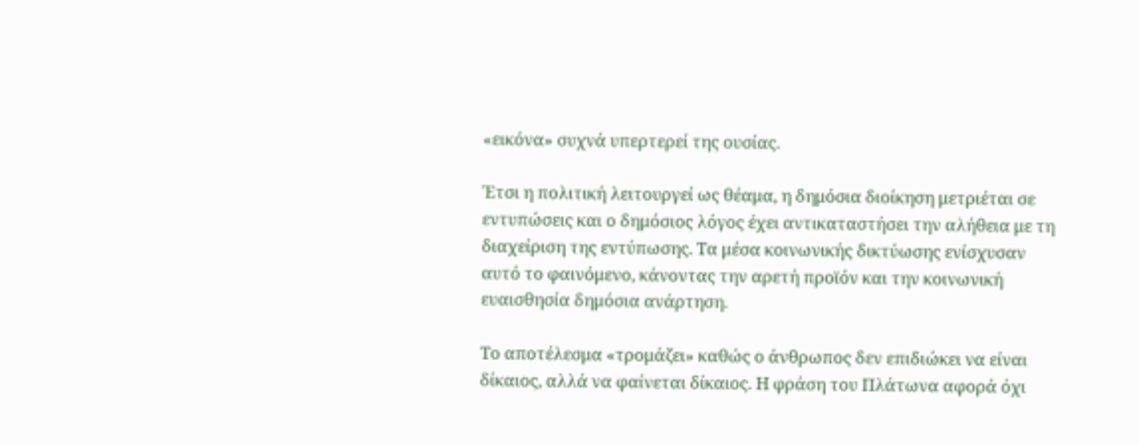«εικόνα» συχνά υπερτερεί της ουσίας.

Έτσι η πολιτική λειτουργεί ως θέαμα, η δημόσια διοίκηση μετριέται σε εντυπώσεις και ο δημόσιος λόγος έχει αντικαταστήσει την αλήθεια με τη διαχείριση της εντύπωσης. Τα μέσα κοινωνικής δικτύωσης ενίσχυσαν αυτό το φαινόμενο, κάνοντας την αρετή προϊόν και την κοινωνική ευαισθησία δημόσια ανάρτηση.

Το αποτέλεσμα «τρομάζει» καθώς ο άνθρωπος δεν επιδιώκει να είναι δίκαιος, αλλά να φαίνεται δίκαιος. Η φράση του Πλάτωνα αφορά όχι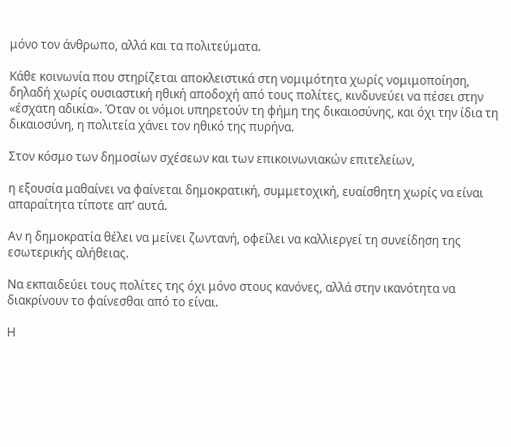μόνο τον άνθρωπο, αλλά και τα πολιτεύματα.

Κάθε κοινωνία που στηρίζεται αποκλειστικά στη νομιμότητα χωρίς νομιμοποίηση, δηλαδή χωρίς ουσιαστική ηθική αποδοχή από τους πολίτες, κινδυνεύει να πέσει στην «έσχατη αδικία». Όταν οι νόμοι υπηρετούν τη φήμη της δικαιοσύνης, και όχι την ίδια τη δικαιοσύνη, η πολιτεία χάνει τον ηθικό της πυρήνα.

Στον κόσμο των δημοσίων σχέσεων και των επικοινωνιακών επιτελείων,

η εξουσία μαθαίνει να φαίνεται δημοκρατική, συμμετοχική, ευαίσθητη χωρίς να είναι απαραίτητα τίποτε απ’ αυτά.

Αν η δημοκρατία θέλει να μείνει ζωντανή, οφείλει να καλλιεργεί τη συνείδηση της εσωτερικής αλήθειας.

Να εκπαιδεύει τους πολίτες της όχι μόνο στους κανόνες, αλλά στην ικανότητα να διακρίνουν το φαίνεσθαι από το είναι.

Η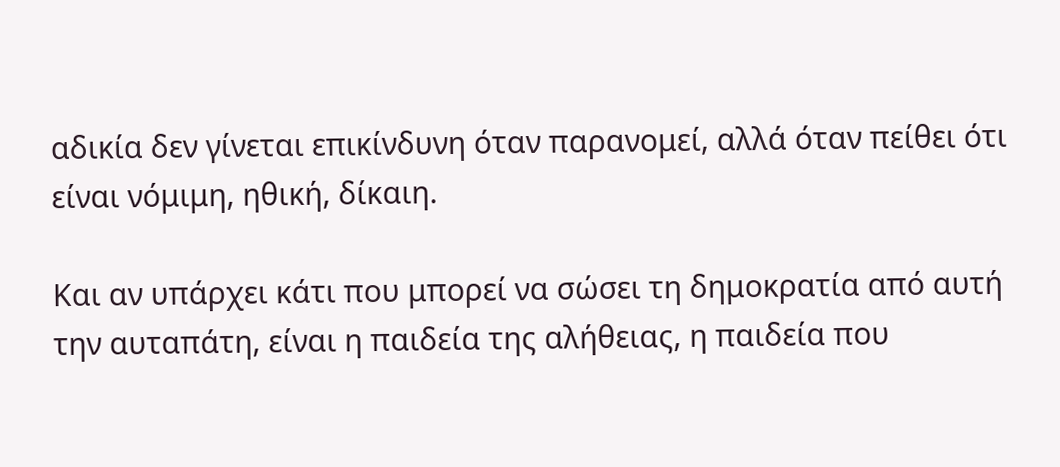αδικία δεν γίνεται επικίνδυνη όταν παρανομεί, αλλά όταν πείθει ότι είναι νόμιμη, ηθική, δίκαιη.

Και αν υπάρχει κάτι που μπορεί να σώσει τη δημοκρατία από αυτή την αυταπάτη, είναι η παιδεία της αλήθειας, η παιδεία που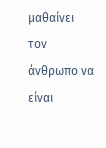μαθαίνει τον άνθρωπο να είναι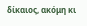δίκαιος, ακόμη κι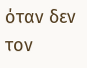όταν δεν τον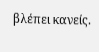βλέπει κανείς.